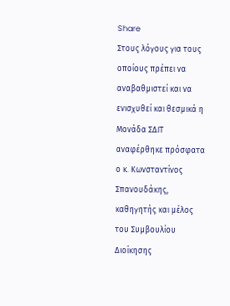Share
Στους λόγους για τους οποίους πρέπει να αναβαθμιστεί και να ενισχυθεί και θεσμικά η Μονάδα ΣΔΙΤ αναφέρθηκε πρόσφατα ο κ. Κωνσταντίνος Σπανουδάκης, καθηγητής και μέλος του Συμβουλίου Διοίκησης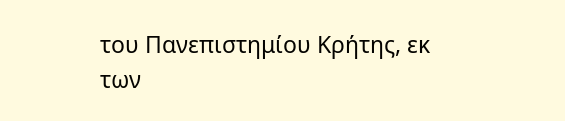του Πανεπιστημίου Κρήτης, εκ των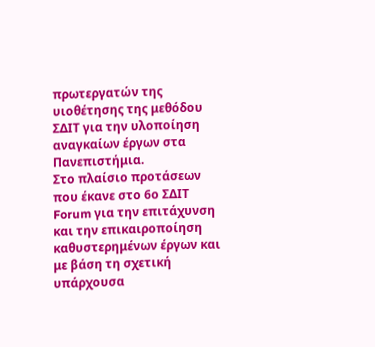πρωτεργατών της υιοθέτησης της μεθόδου ΣΔΙΤ για την υλοποίηση αναγκαίων έργων στα Πανεπιστήμια.
Στο πλαίσιο προτάσεων που έκανε στο 6ο ΣΔΙΤ Forum για την επιτάχυνση και την επικαιροποίηση καθυστερημένων έργων και με βάση τη σχετική υπάρχουσα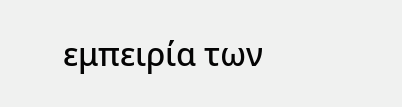εμπειρία των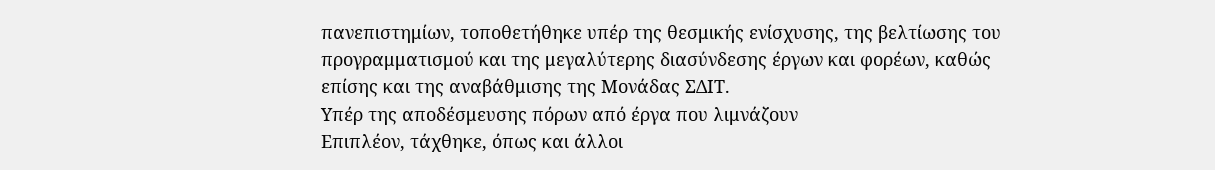πανεπιστημίων, τοποθετήθηκε υπέρ της θεσμικής ενίσχυσης, της βελτίωσης του προγραμματισμού και της μεγαλύτερης διασύνδεσης έργων και φορέων, καθώς επίσης και της αναβάθμισης της Μονάδας ΣΔΙΤ.
Υπέρ της αποδέσμευσης πόρων από έργα που λιμνάζουν
Επιπλέον, τάχθηκε, όπως και άλλοι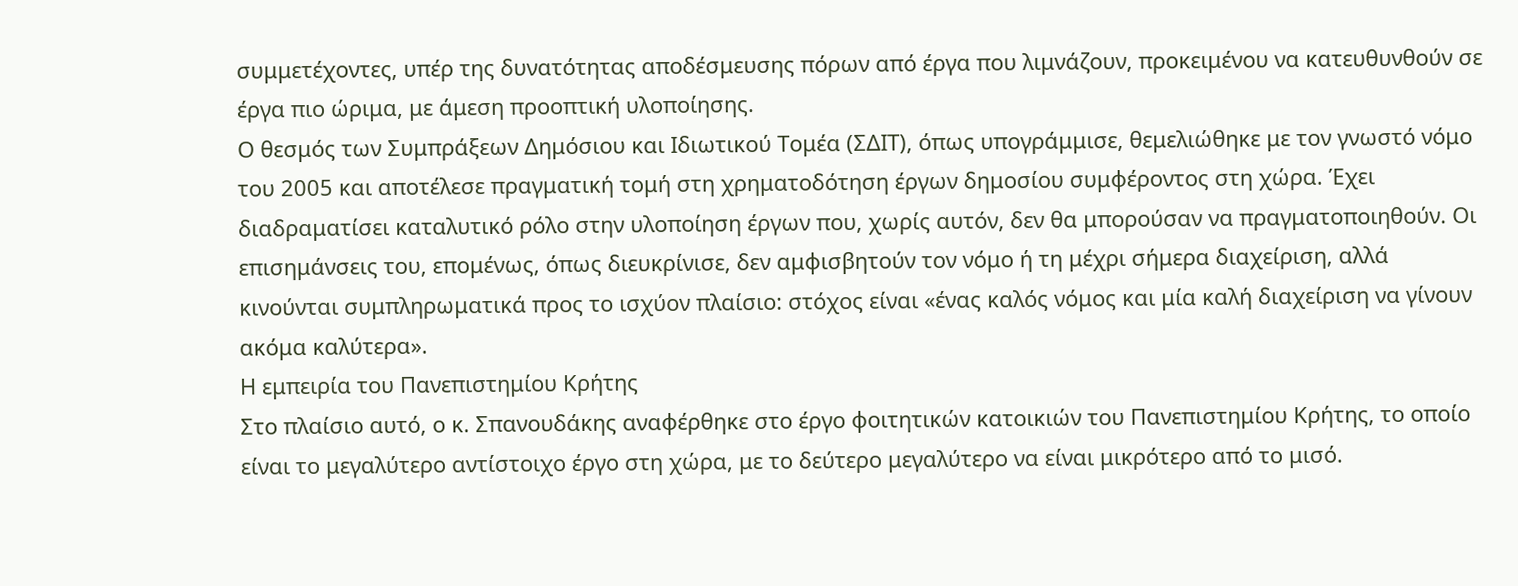συμμετέχοντες, υπέρ της δυνατότητας αποδέσμευσης πόρων από έργα που λιμνάζουν, προκειμένου να κατευθυνθούν σε έργα πιο ώριμα, με άμεση προοπτική υλοποίησης.
Ο θεσμός των Συμπράξεων Δημόσιου και Ιδιωτικού Τομέα (ΣΔΙΤ), όπως υπογράμμισε, θεμελιώθηκε με τον γνωστό νόμο του 2005 και αποτέλεσε πραγματική τομή στη χρηματοδότηση έργων δημοσίου συμφέροντος στη χώρα. Έχει διαδραματίσει καταλυτικό ρόλο στην υλοποίηση έργων που, χωρίς αυτόν, δεν θα μπορούσαν να πραγματοποιηθούν. Οι επισημάνσεις του, επομένως, όπως διευκρίνισε, δεν αμφισβητούν τον νόμο ή τη μέχρι σήμερα διαχείριση, αλλά κινούνται συμπληρωματικά προς το ισχύον πλαίσιο: στόχος είναι «ένας καλός νόμος και μία καλή διαχείριση να γίνουν ακόμα καλύτερα».
Η εμπειρία του Πανεπιστημίου Κρήτης
Στο πλαίσιο αυτό, ο κ. Σπανουδάκης αναφέρθηκε στο έργο φοιτητικών κατοικιών του Πανεπιστημίου Κρήτης, το οποίο είναι το μεγαλύτερο αντίστοιχο έργο στη χώρα, με το δεύτερο μεγαλύτερο να είναι μικρότερο από το μισό.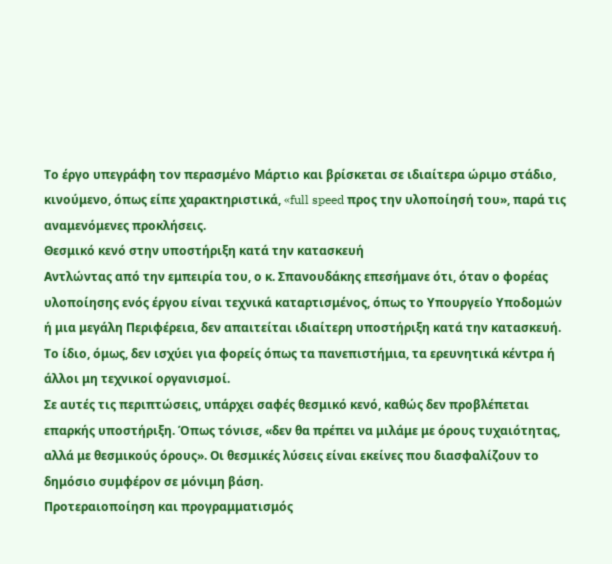Το έργο υπεγράφη τον περασμένο Μάρτιο και βρίσκεται σε ιδιαίτερα ώριμο στάδιο, κινούμενο, όπως είπε χαρακτηριστικά, «full speed προς την υλοποίησή του», παρά τις αναμενόμενες προκλήσεις.
Θεσμικό κενό στην υποστήριξη κατά την κατασκευή
Αντλώντας από την εμπειρία του, ο κ. Σπανουδάκης επεσήμανε ότι, όταν ο φορέας υλοποίησης ενός έργου είναι τεχνικά καταρτισμένος, όπως το Υπουργείο Υποδομών ή μια μεγάλη Περιφέρεια, δεν απαιτείται ιδιαίτερη υποστήριξη κατά την κατασκευή. Το ίδιο, όμως, δεν ισχύει για φορείς όπως τα πανεπιστήμια, τα ερευνητικά κέντρα ή άλλοι μη τεχνικοί οργανισμοί.
Σε αυτές τις περιπτώσεις, υπάρχει σαφές θεσμικό κενό, καθώς δεν προβλέπεται επαρκής υποστήριξη. Όπως τόνισε, «δεν θα πρέπει να μιλάμε με όρους τυχαιότητας, αλλά με θεσμικούς όρους». Οι θεσμικές λύσεις είναι εκείνες που διασφαλίζουν το δημόσιο συμφέρον σε μόνιμη βάση.
Προτεραιοποίηση και προγραμματισμός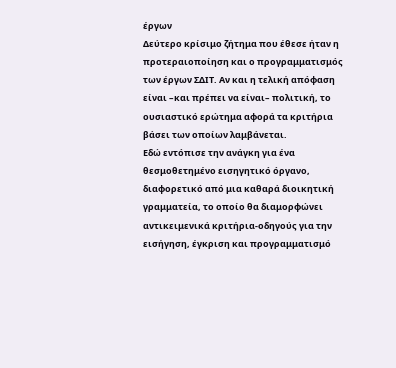έργων
Δεύτερο κρίσιμο ζήτημα που έθεσε ήταν η προτεραιοποίηση και ο προγραμματισμός των έργων ΣΔΙΤ. Αν και η τελική απόφαση είναι –και πρέπει να είναι– πολιτική, το ουσιαστικό ερώτημα αφορά τα κριτήρια βάσει των οποίων λαμβάνεται.
Εδώ εντόπισε την ανάγκη για ένα θεσμοθετημένο εισηγητικό όργανο, διαφορετικό από μια καθαρά διοικητική γραμματεία, το οποίο θα διαμορφώνει αντικειμενικά κριτήρια-οδηγούς για την εισήγηση, έγκριση και προγραμματισμό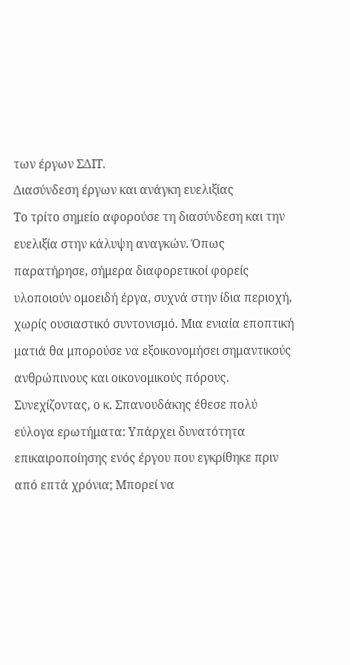των έργων ΣΔΙΤ.
Διασύνδεση έργων και ανάγκη ευελιξίας
Το τρίτο σημείο αφορούσε τη διασύνδεση και την ευελιξία στην κάλυψη αναγκών. Όπως παρατήρησε, σήμερα διαφορετικοί φορείς υλοποιούν ομοειδή έργα, συχνά στην ίδια περιοχή, χωρίς ουσιαστικό συντονισμό. Μια ενιαία εποπτική ματιά θα μπορούσε να εξοικονομήσει σημαντικούς ανθρώπινους και οικονομικούς πόρους.
Συνεχίζοντας, ο κ. Σπανουδάκης έθεσε πολύ εύλογα ερωτήματα: Υπάρχει δυνατότητα επικαιροποίησης ενός έργου που εγκρίθηκε πριν από επτά χρόνια; Μπορεί να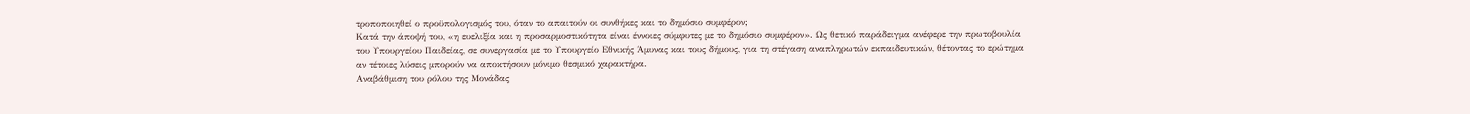τροποποιηθεί ο προϋπολογισμός του, όταν το απαιτούν οι συνθήκες και το δημόσιο συμφέρον;
Κατά την άποψή του, «η ευελιξία και η προσαρμοστικότητα είναι έννοιες σύμφυτες με το δημόσιο συμφέρον». Ως θετικό παράδειγμα ανέφερε την πρωτοβουλία του Υπουργείου Παιδείας, σε συνεργασία με το Υπουργείο Εθνικής Άμυνας και τους δήμους, για τη στέγαση αναπληρωτών εκπαιδευτικών, θέτοντας το ερώτημα αν τέτοιες λύσεις μπορούν να αποκτήσουν μόνιμο θεσμικό χαρακτήρα.
Αναβάθμιση του ρόλου της Μονάδας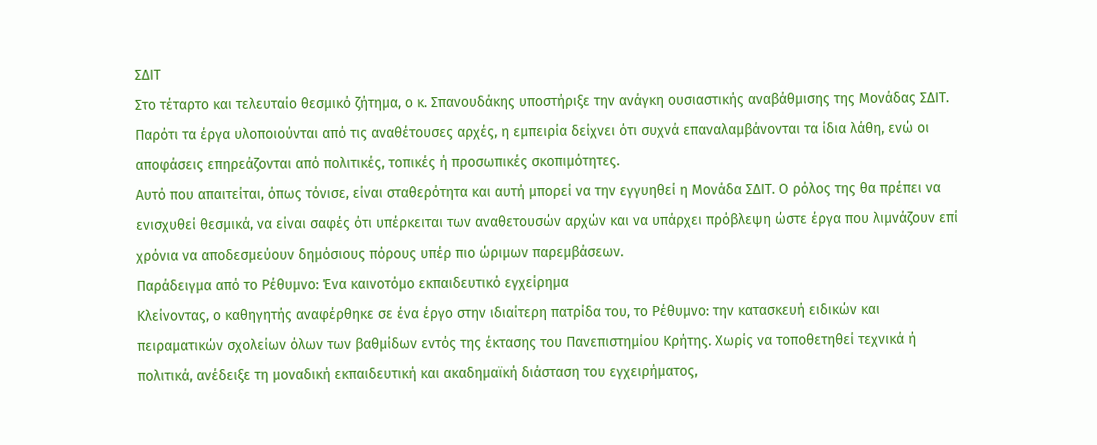ΣΔΙΤ
Στο τέταρτο και τελευταίο θεσμικό ζήτημα, ο κ. Σπανουδάκης υποστήριξε την ανάγκη ουσιαστικής αναβάθμισης της Μονάδας ΣΔΙΤ. Παρότι τα έργα υλοποιούνται από τις αναθέτουσες αρχές, η εμπειρία δείχνει ότι συχνά επαναλαμβάνονται τα ίδια λάθη, ενώ οι αποφάσεις επηρεάζονται από πολιτικές, τοπικές ή προσωπικές σκοπιμότητες.
Αυτό που απαιτείται, όπως τόνισε, είναι σταθερότητα και αυτή μπορεί να την εγγυηθεί η Μονάδα ΣΔΙΤ. Ο ρόλος της θα πρέπει να ενισχυθεί θεσμικά, να είναι σαφές ότι υπέρκειται των αναθετουσών αρχών και να υπάρχει πρόβλεψη ώστε έργα που λιμνάζουν επί χρόνια να αποδεσμεύουν δημόσιους πόρους υπέρ πιο ώριμων παρεμβάσεων.
Παράδειγμα από το Ρέθυμνο: Ένα καινοτόμο εκπαιδευτικό εγχείρημα
Κλείνοντας, ο καθηγητής αναφέρθηκε σε ένα έργο στην ιδιαίτερη πατρίδα του, το Ρέθυμνο: την κατασκευή ειδικών και πειραματικών σχολείων όλων των βαθμίδων εντός της έκτασης του Πανεπιστημίου Κρήτης. Χωρίς να τοποθετηθεί τεχνικά ή πολιτικά, ανέδειξε τη μοναδική εκπαιδευτική και ακαδημαϊκή διάσταση του εγχειρήματος,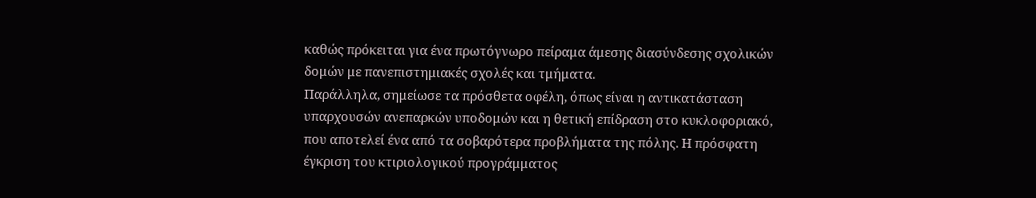καθώς πρόκειται για ένα πρωτόγνωρο πείραμα άμεσης διασύνδεσης σχολικών δομών με πανεπιστημιακές σχολές και τμήματα.
Παράλληλα, σημείωσε τα πρόσθετα οφέλη, όπως είναι η αντικατάσταση υπαρχουσών ανεπαρκών υποδομών και η θετική επίδραση στο κυκλοφοριακό, που αποτελεί ένα από τα σοβαρότερα προβλήματα της πόλης. Η πρόσφατη έγκριση του κτιριολογικού προγράμματος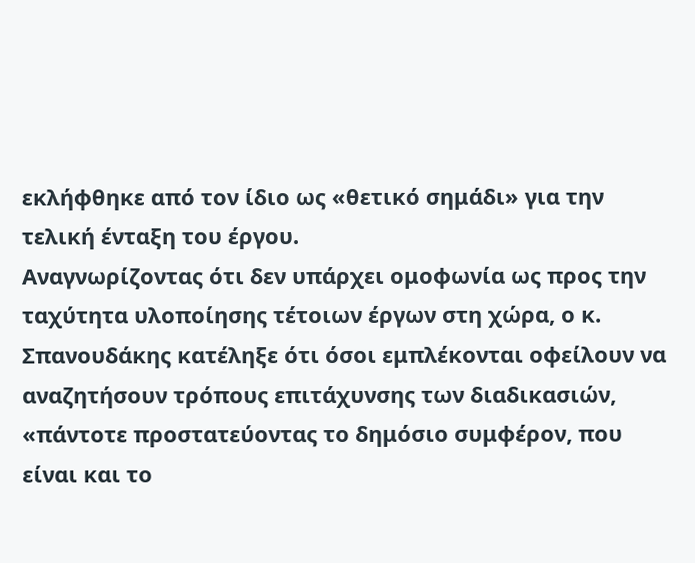εκλήφθηκε από τον ίδιο ως «θετικό σημάδι» για την τελική ένταξη του έργου.
Αναγνωρίζοντας ότι δεν υπάρχει ομοφωνία ως προς την ταχύτητα υλοποίησης τέτοιων έργων στη χώρα, ο κ. Σπανουδάκης κατέληξε ότι όσοι εμπλέκονται οφείλουν να αναζητήσουν τρόπους επιτάχυνσης των διαδικασιών, «πάντοτε προστατεύοντας το δημόσιο συμφέρον, που είναι και το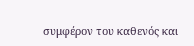συμφέρον του καθενός και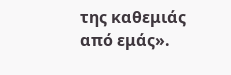της καθεμιάς από εμάς».